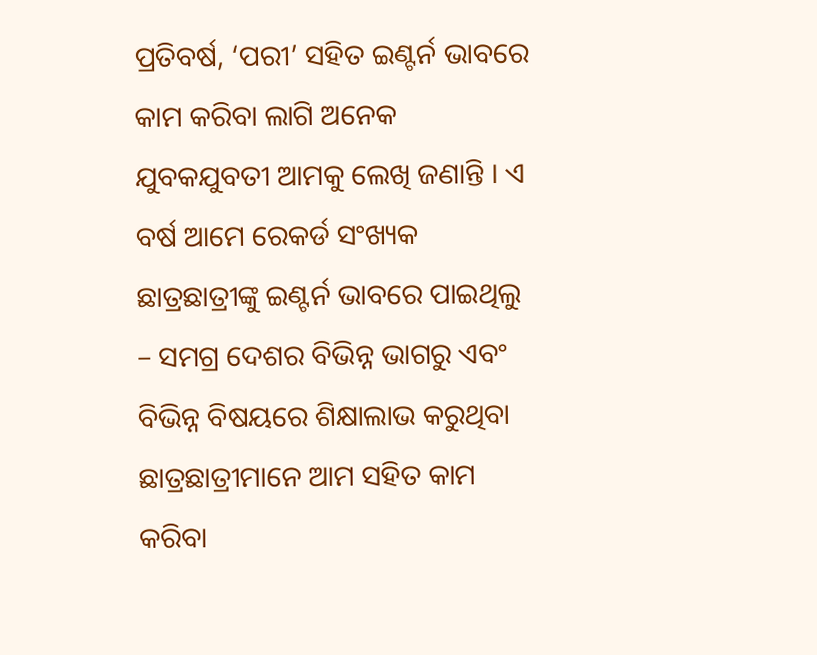ପ୍ରତିବର୍ଷ, ‘ପରୀ’ ସହିତ ଇଣ୍ଟର୍ନ ଭାବରେ କାମ କରିବା ଲାଗି ଅନେକ ଯୁବକଯୁବତୀ ଆମକୁ ଲେଖି ଜଣାନ୍ତି । ଏ ବର୍ଷ ଆମେ ରେକର୍ଡ ସଂଖ୍ୟକ ଛାତ୍ରଛାତ୍ରୀଙ୍କୁ ଇଣ୍ଟର୍ନ ଭାବରେ ପାଇଥିଲୁ – ସମଗ୍ର ଦେଶର ବିଭିନ୍ନ ଭାଗରୁ ଏବଂ ବିଭିନ୍ନ ବିଷୟରେ ଶିକ୍ଷାଲାଭ କରୁଥିବା ଛାତ୍ରଛାତ୍ରୀମାନେ ଆମ ସହିତ କାମ କରିବା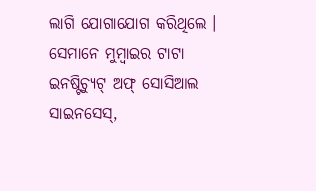ଲାଗି ଯୋଗାଯୋଗ କରିଥିଲେ । ସେମାନେ ମୁମ୍ବାଇର ଟାଟା ଇନଷ୍ଟିଚ୍ୟୁଟ୍ ଅଫ୍ ସୋସିଆଲ ସାଇନସେସ୍,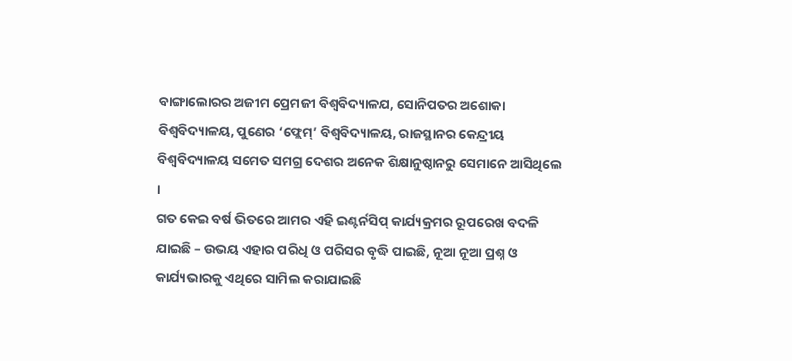ବାଙ୍ଗାଲୋରର ଅଜୀମ ପ୍ରେମଜୀ ବିଶ୍ୱବିଦ୍ୟାଳଯ, ସୋନିପତର ଅଶୋକା ବିଶ୍ୱବିଦ୍ୟାଳୟ, ପୁଣେର ‘ଫ୍ଲେମ୍’ ବିଶ୍ୱବିଦ୍ୟାଳୟ, ରାଜସ୍ଥାନର କେନ୍ଦ୍ରୀୟ ବିଶ୍ୱବିଦ୍ୟାଳୟ ସମେତ ସମଗ୍ର ଦେଶର ଅନେକ ଶିକ୍ଷାନୁଷ୍ଠାନରୁ ସେମାନେ ଆସିଥିଲେ ।
ଗତ କେଇ ବର୍ଷ ଭିତରେ ଆମର ଏହି ଇଣ୍ଟର୍ନସିପ୍ କାର୍ଯ୍ୟକ୍ରମର ରୂପରେଖ ବଦଳି ଯାଇଛି – ଉଭୟ ଏହାର ପରିଧି ଓ ପରିସର ବୃଦ୍ଧି ପାଇଛି, ନୂଆ ନୂଆ ପ୍ରଶ୍ନ ଓ କାର୍ଯ୍ୟଭାରକୁ ଏଥିରେ ସାମିଲ କରାଯାଇଛି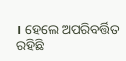। ହେଲେ ଅପରିବର୍ତ୍ତିତ ରହିଛି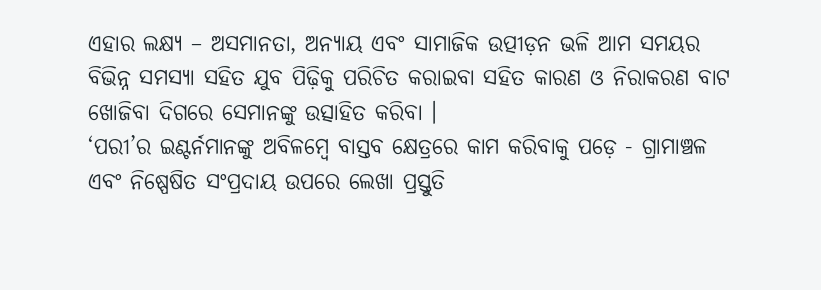ଏହାର ଲକ୍ଷ୍ୟ – ଅସମାନତା, ଅନ୍ୟାୟ ଏବଂ ସାମାଜିକ ଉତ୍ପୀଡ଼ନ ଭଳି ଆମ ସମୟର ବିଭିନ୍ନ ସମସ୍ୟା ସହିତ ଯୁବ ପିଢ଼ିକୁ ପରିଚିତ କରାଇବା ସହିତ କାରଣ ଓ ନିରାକରଣ ବାଟ ଖୋଜିବା ଦିଗରେ ସେମାନଙ୍କୁ ଉତ୍ସାହିତ କରିବା ।
‘ପରୀ’ର ଇଣ୍ଟର୍ନମାନଙ୍କୁ ଅବିଳମ୍ବେ ବାସ୍ତବ କ୍ଷେତ୍ରରେ କାମ କରିବାକୁ ପଡ଼େ - ଗ୍ରାମାଞ୍ଚଳ ଏବଂ ନିଷ୍ପେଷିତ ସଂପ୍ରଦାୟ ଉପରେ ଲେଖା ପ୍ରସ୍ତୁତି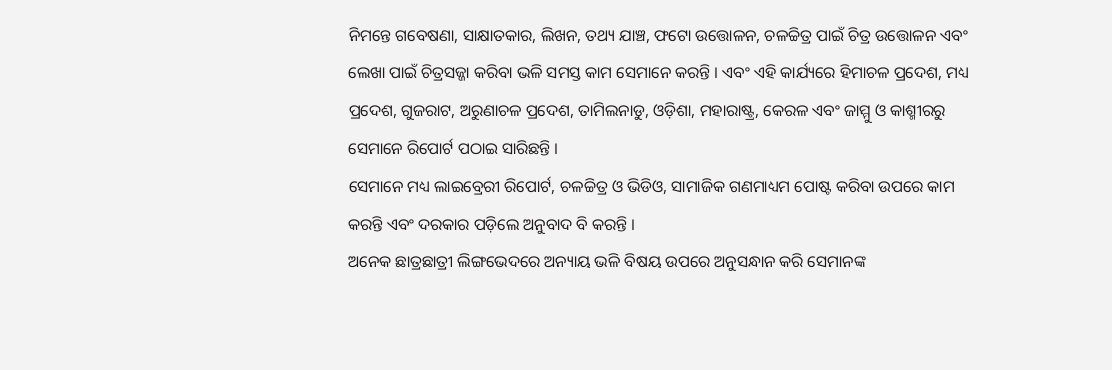ନିମନ୍ତେ ଗବେଷଣା, ସାକ୍ଷାତକାର, ଲିଖନ, ତଥ୍ୟ ଯାଞ୍ଚ, ଫଟୋ ଉତ୍ତୋଳନ, ଚଳଚ୍ଚିତ୍ର ପାଇଁ ଚିତ୍ର ଉତ୍ତୋଳନ ଏବଂ ଲେଖା ପାଇଁ ଚିତ୍ରସଜ୍ଜା କରିବା ଭଳି ସମସ୍ତ କାମ ସେମାନେ କରନ୍ତି । ଏବଂ ଏହି କାର୍ଯ୍ୟରେ ହିମାଚଳ ପ୍ରଦେଶ, ମଧ୍ୟ ପ୍ରଦେଶ, ଗୁଜରାଟ, ଅରୁଣାଚଳ ପ୍ରଦେଶ, ତାମିଲନାଡୁ, ଓଡ଼ିଶା, ମହାରାଷ୍ଟ୍ର, କେରଳ ଏବଂ ଜାମ୍ମୁ ଓ କାଶ୍ମୀରରୁ ସେମାନେ ରିପୋର୍ଟ ପଠାଇ ସାରିଛନ୍ତି ।
ସେମାନେ ମଧ୍ୟ ଲାଇବ୍ରେରୀ ରିପୋର୍ଟ, ଚଳଚ୍ଚିତ୍ର ଓ ଭିଡିଓ, ସାମାଜିକ ଗଣମାଧ୍ୟମ ପୋଷ୍ଟ କରିବା ଉପରେ କାମ କରନ୍ତି ଏବଂ ଦରକାର ପଡ଼ିଲେ ଅନୁବାଦ ବି କରନ୍ତି ।
ଅନେକ ଛାତ୍ରଛାତ୍ରୀ ଲିଙ୍ଗଭେଦରେ ଅନ୍ୟାୟ ଭଳି ବିଷୟ ଉପରେ ଅନୁସନ୍ଧାନ କରି ସେମାନଙ୍କ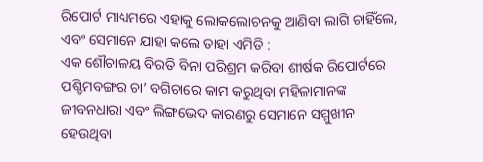ରିପୋର୍ଟ ମାଧ୍ୟମରେ ଏହାକୁ ଲୋକଲୋଚନକୁ ଆଣିବା ଲାଗି ଚାହିଁଲେ, ଏବଂ ସେମାନେ ଯାହା କଲେ ତାହା ଏମିତି :
ଏକ ଶୌଚାଳୟ ବିରତି ବିନା ପରିଶ୍ରମ କରିବା ଶୀର୍ଷକ ରିପୋର୍ଟରେ ପଶ୍ଚିମବଙ୍ଗର ଚା’ ବଗିଚାରେ କାମ କରୁଥିବା ମହିଳାମାନଙ୍କ ଜୀବନଧାରା ଏବଂ ଲିଙ୍ଗଭେଦ କାରଣରୁ ସେମାନେ ସମ୍ମୁଖୀନ ହେଉଥିବା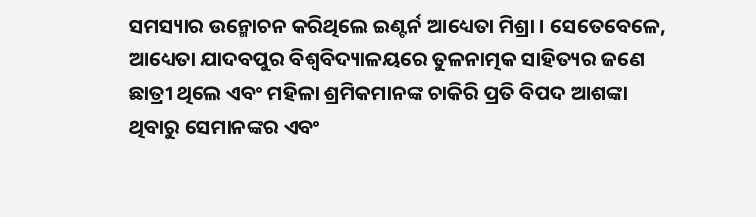ସମସ୍ୟାର ଉନ୍ମୋଚନ କରିଥିଲେ ଇଣ୍ଟର୍ନ ଆଧ୍ୟେତା ମିଶ୍ରା । ସେତେବେଳେ, ଆଧ୍ୟେତା ଯାଦବପୁର ବିଶ୍ୱବିଦ୍ୟାଳୟରେ ତୁଳନାତ୍ମକ ସାହିତ୍ୟର ଜଣେ ଛାତ୍ରୀ ଥିଲେ ଏବଂ ମହିଳା ଶ୍ରମିକମାନଙ୍କ ଚାକିରି ପ୍ରତି ବିପଦ ଆଶଙ୍କା ଥିବାରୁ ସେମାନଙ୍କର ଏବଂ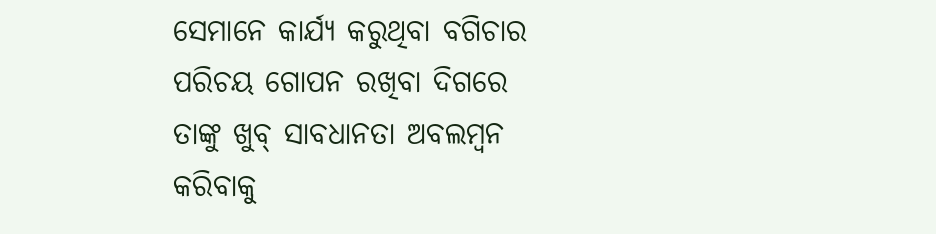ସେମାନେ କାର୍ଯ୍ୟ କରୁଥିବା ବଗିଚାର ପରିଚୟ ଗୋପନ ରଖିବା ଦିଗରେ ତାଙ୍କୁ ଖୁବ୍ ସାବଧାନତା ଅବଲମ୍ବନ କରିବାକୁ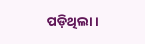ପଡ଼ିଥିଲା।